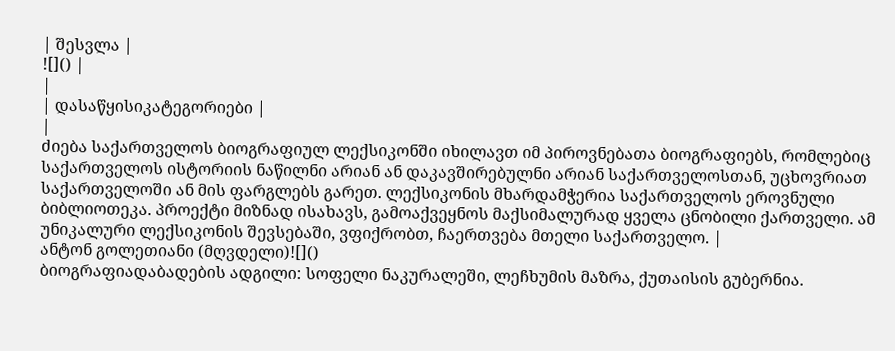| შესვლა |
![]() |
|
| დასაწყისიკატეგორიები |
|
ძიება საქართველოს ბიოგრაფიულ ლექსიკონში იხილავთ იმ პიროვნებათა ბიოგრაფიებს, რომლებიც საქართველოს ისტორიის ნაწილნი არიან ან დაკავშირებულნი არიან საქართველოსთან, უცხოვრიათ საქართველოში ან მის ფარგლებს გარეთ. ლექსიკონის მხარდამჭერია საქართველოს ეროვნული ბიბლიოთეკა. პროექტი მიზნად ისახავს, გამოაქვეყნოს მაქსიმალურად ყველა ცნობილი ქართველი. ამ უნიკალური ლექსიკონის შევსებაში, ვფიქრობთ, ჩაერთვება მთელი საქართველო. |
ანტონ გოლეთიანი (მღვდელი)![]()
ბიოგრაფიადაბადების ადგილი: სოფელი ნაკურალეში, ლეჩხუმის მაზრა, ქუთაისის გუბერნია.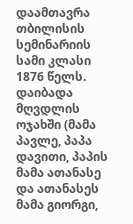დაამთავრა თბილისის სემინარიის სამი კლასი 1876 წელს. დაიბადა მღვდლის ოჯახში (მამა პავლე, პაპა დავითი, პაპის მამა ათანასე და ათანასეს მამა გიორგი,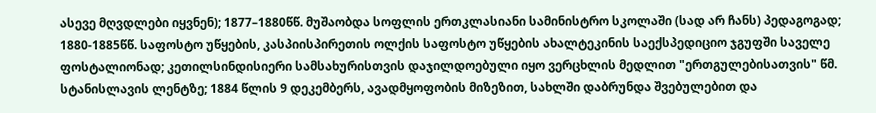ასევე მღვდლები იყვნენ); 1877–1880წწ. მუშაობდა სოფლის ერთკლასიანი სამინისტრო სკოლაში (სად არ ჩანს) პედაგოგად; 1880-1885წწ. საფოსტო უწყების, კასპიისპირეთის ოლქის საფოსტო უწყების ახალტეკინის საექსპედიციო ჯგუფში საველე ფოსტალიონად; კეთილსინდისიერი სამსახურისთვის დაჯილდოებული იყო ვერცხლის მედლით "ერთგულებისათვის" წმ. სტანისლავის ლენტზე; 1884 წლის 9 დეკემბერს, ავადმყოფობის მიზეზით, სახლში დაბრუნდა შვებულებით და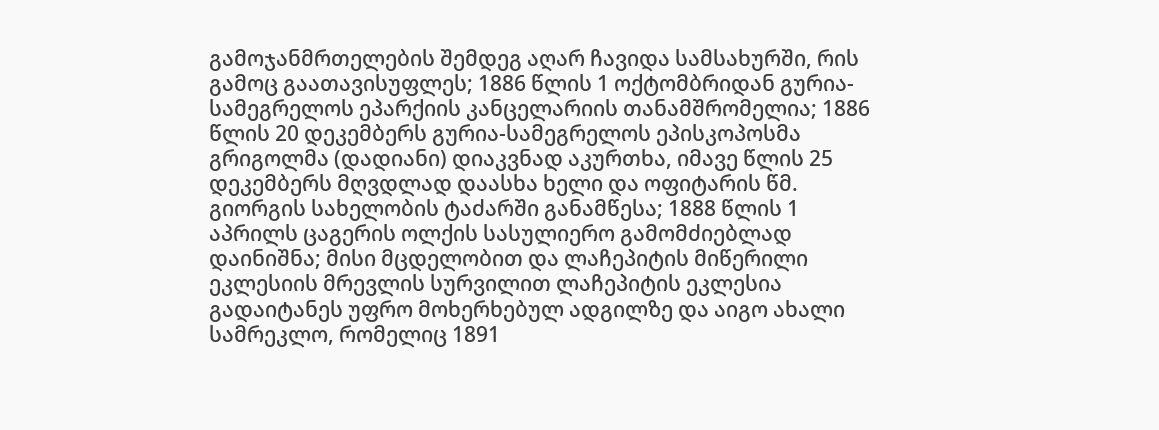გამოჯანმრთელების შემდეგ აღარ ჩავიდა სამსახურში, რის გამოც გაათავისუფლეს; 1886 წლის 1 ოქტომბრიდან გურია-სამეგრელოს ეპარქიის კანცელარიის თანამშრომელია; 1886 წლის 20 დეკემბერს გურია-სამეგრელოს ეპისკოპოსმა გრიგოლმა (დადიანი) დიაკვნად აკურთხა, იმავე წლის 25 დეკემბერს მღვდლად დაასხა ხელი და ოფიტარის წმ. გიორგის სახელობის ტაძარში განამწესა; 1888 წლის 1 აპრილს ცაგერის ოლქის სასულიერო გამომძიებლად დაინიშნა; მისი მცდელობით და ლაჩეპიტის მიწერილი ეკლესიის მრევლის სურვილით ლაჩეპიტის ეკლესია გადაიტანეს უფრო მოხერხებულ ადგილზე და აიგო ახალი სამრეკლო, რომელიც 1891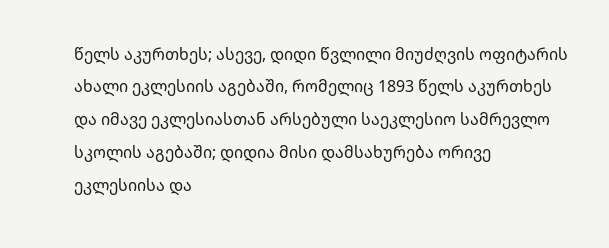წელს აკურთხეს; ასევე, დიდი წვლილი მიუძღვის ოფიტარის ახალი ეკლესიის აგებაში, რომელიც 1893 წელს აკურთხეს და იმავე ეკლესიასთან არსებული საეკლესიო სამრევლო სკოლის აგებაში; დიდია მისი დამსახურება ორივე ეკლესიისა და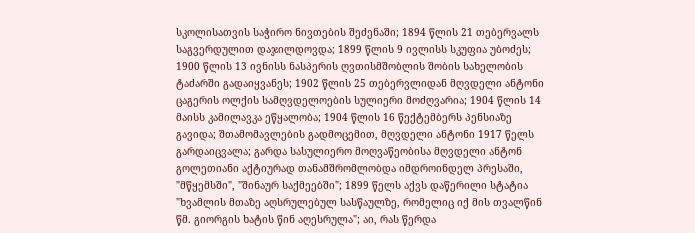სკოლისათვის საჭირო ნივთების შეძენაში; 1894 წლის 21 თებერვალს საგვერდულით დაჯილდოვდა; 1899 წლის 9 ივლისს სკუფია უბოძეს; 1900 წლის 13 ივნისს ნასპერის ღვთისმშობლის შობის სახელობის ტაძარში გადაიყვანეს; 1902 წლის 25 თებერვლიდან მღვდელი ანტონი ცაგერის ოლქის სამღვდელოების სულიერი მოძღვარია; 1904 წლის 14 მაისს კამილავკა ეწყალობა; 1904 წლის 16 წექტემბერს პენსიაზე გავიდა; შთამომავლების გადმოცემით, მღვდელი ანტონი 1917 წელს გარდაიცვალა; გარდა სასულიერო მოღვაწეობისა მღვდელი ანტონ გოლეთიანი აქტიურად თანამშრომლობდა იმდროინდელ პრესაში, "მწყემსში", "შინაურ საქმეებში"; 1899 წელს აქვს დაწერილი სტატია "ხვამლის მთაზე აღსრულებულ სასწაულზე, რომელიც იქ მის თვალწინ წმ. გიორგის ხატის წინ აღესრულა"; აი, რას წერდა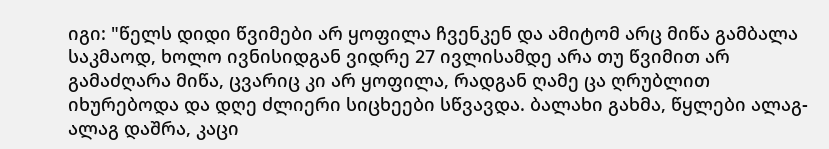იგი: "წელს დიდი წვიმები არ ყოფილა ჩვენკენ და ამიტომ არც მიწა გამბალა საკმაოდ, ხოლო ივნისიდგან ვიდრე 27 ივლისამდე არა თუ წვიმით არ გამაძღარა მიწა, ცვარიც კი არ ყოფილა, რადგან ღამე ცა ღრუბლით იხურებოდა და დღე ძლიერი სიცხეები სწვავდა. ბალახი გახმა, წყლები ალაგ-ალაგ დაშრა, კაცი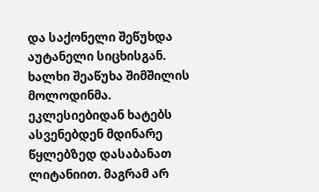და საქონელი შეწუხდა აუტანელი სიცხისგან. ხალხი შეაწუხა შიმშილის მოლოდინმა. ეკლესიებიდან ხატებს ასვენებდენ მდინარე წყლებზედ დასაბანათ ლიტანიით. მაგრამ არ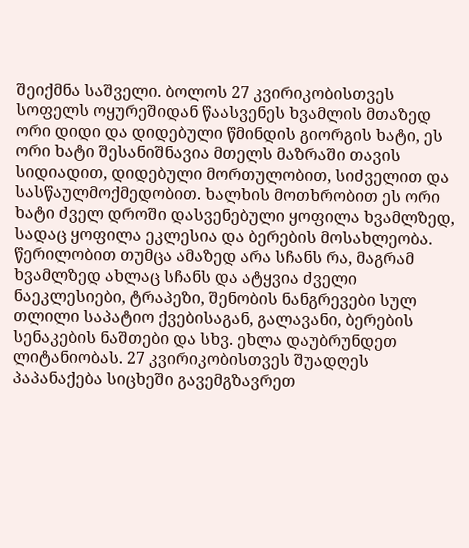შეიქმნა საშველი. ბოლოს 27 კვირიკობისთვეს სოფელს ოყურეშიდან წაასვენეს ხვამლის მთაზედ ორი დიდი და დიდებული წმინდის გიორგის ხატი, ეს ორი ხატი შესანიშნავია მთელს მაზრაში თავის სიდიადით, დიდებული მორთულობით, სიძველით და სასწაულმოქმედობით. ხალხის მოთხრობით ეს ორი ხატი ძველ დროში დასვენებული ყოფილა ხვამლზედ, სადაც ყოფილა ეკლესია და ბერების მოსახლეობა. წერილობით თუმცა ამაზედ არა სჩანს რა, მაგრამ ხვამლზედ ახლაც სჩანს და ატყვია ძველი ნაეკლესიები, ტრაპეზი, შენობის ნანგრევები სულ თლილი საპატიო ქვებისაგან, გალავანი, ბერების სენაკების ნაშთები და სხვ. ეხლა დაუბრუნდეთ ლიტანიობას. 27 კვირიკობისთვეს შუადღეს პაპანაქება სიცხეში გავემგზავრეთ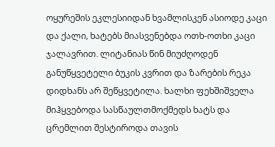ოყურეშის ეკლესიიდან ხვამლისკენ ასიოდე კაცი და ქალი, ხატებს მიასვენებდა ოთხ-ოთხი კაცი ჯალავრით. ლიტანიას წინ მიუძღოდენ განუწყვეტელი ბუკის კვრით და ზარების რეკა დიდხანს არ შეწყვეტილა. ხალხი ფეხშიშველა მიჰყვებოდა სასწაულთმოქმედს ხატს და ცრემლით შესტიროდა თავის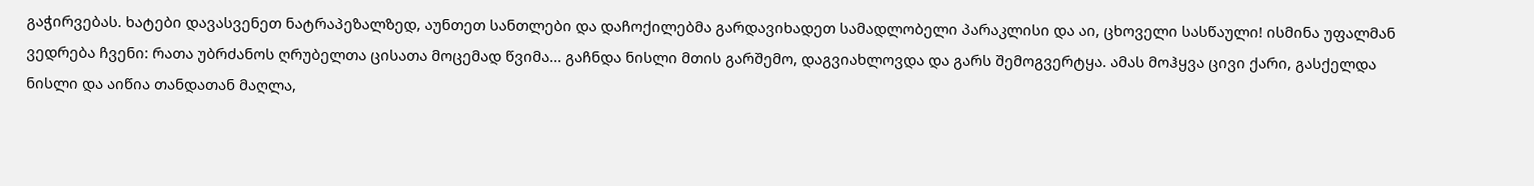გაჭირვებას. ხატები დავასვენეთ ნატრაპეზალზედ, აუნთეთ სანთლები და დაჩოქილებმა გარდავიხადეთ სამადლობელი პარაკლისი და აი, ცხოველი სასწაული! ისმინა უფალმან ვედრება ჩვენი: რათა უბრძანოს ღრუბელთა ცისათა მოცემად წვიმა... გაჩნდა ნისლი მთის გარშემო, დაგვიახლოვდა და გარს შემოგვერტყა. ამას მოჰყვა ცივი ქარი, გასქელდა ნისლი და აიწია თანდათან მაღლა,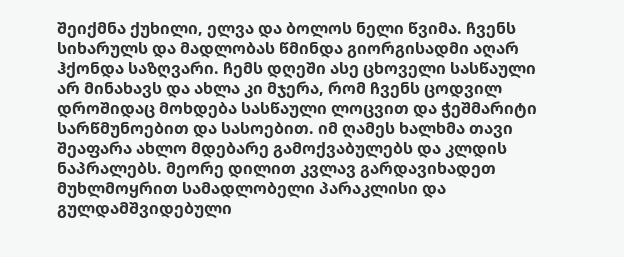შეიქმნა ქუხილი, ელვა და ბოლოს ნელი წვიმა. ჩვენს სიხარულს და მადლობას წმინდა გიორგისადმი აღარ ჰქონდა საზღვარი. ჩემს დღეში ასე ცხოველი სასწაული არ მინახავს და ახლა კი მჯერა, რომ ჩვენს ცოდვილ დროშიდაც მოხდება სასწაული ლოცვით და ჭეშმარიტი სარწმუნოებით და სასოებით. იმ ღამეს ხალხმა თავი შეაფარა ახლო მდებარე გამოქვაბულებს და კლდის ნაპრალებს. მეორე დილით კვლავ გარდავიხადეთ მუხლმოყრით სამადლობელი პარაკლისი და გულდამშვიდებული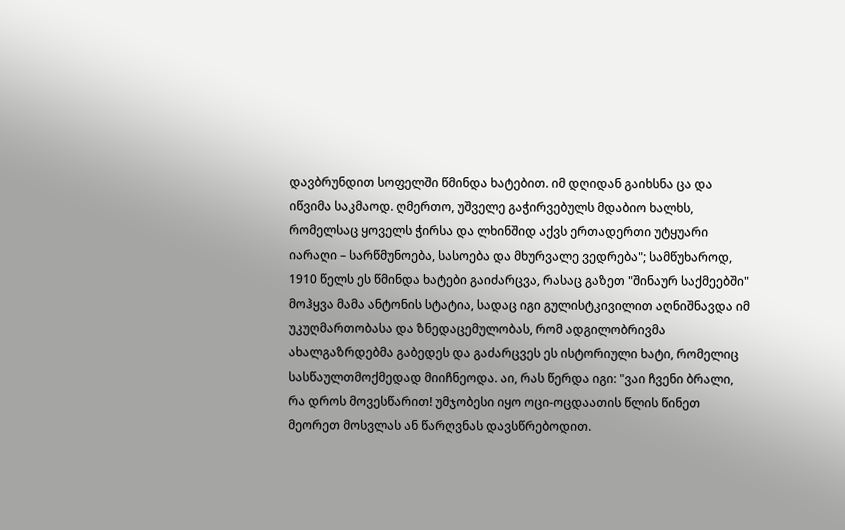დავბრუნდით სოფელში წმინდა ხატებით. იმ დღიდან გაიხსნა ცა და იწვიმა საკმაოდ. ღმერთო, უშველე გაჭირვებულს მდაბიო ხალხს, რომელსაც ყოველს ჭირსა და ლხინშიდ აქვს ერთადერთი უტყუარი იარაღი – სარწმუნოება, სასოება და მხურვალე ვედრება"; სამწუხაროდ, 1910 წელს ეს წმინდა ხატები გაიძარცვა, რასაც გაზეთ "შინაურ საქმეებში" მოჰყვა მამა ანტონის სტატია, სადაც იგი გულისტკივილით აღნიშნავდა იმ უკუღმართობასა და ზნედაცემულობას, რომ ადგილობრივმა ახალგაზრდებმა გაბედეს და გაძარცვეს ეს ისტორიული ხატი, რომელიც სასწაულთმოქმედად მიიჩნეოდა. აი, რას წერდა იგი: "ვაი ჩვენი ბრალი, რა დროს მოვესწარით! უმჯობესი იყო ოცი-ოცდაათის წლის წინეთ მეორეთ მოსვლას ან წარღვნას დავსწრებოდით.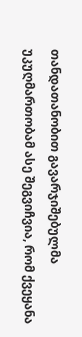თანდათანობით გავარჯიშებულმა უკუღმართობამ ასე შეგვიჩვია, რომ ქვეყანა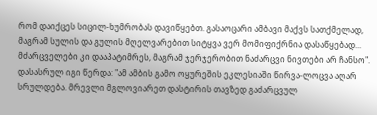რომ დაიქცეს სიცილ-ხუმრობას დავიწყებთ. გასაოცარი ამბავი მაქვს სათქმელად, მაგრამ სულის და გულის მღელვარებით სიტყვა ვერ მომიფიქრნია დასაწყებად... მძარცველები კი დააპატიმრეს, მაგრამ ჯერჯერობით ნაძარცვი ნივთები არ ჩანსო". დასასრულ იგი წერდა: "ამ ამბის გამო ოყურეშის ეკლესიაში წირვა-ლოცვა აღარ სრულდება. მრევლი მგლოვიარეთ დასტირის თავზედ გაძარცვულ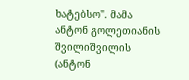ხატებსო". მამა ანტონ გოლეთიანის შვილიშვილის (ანტონ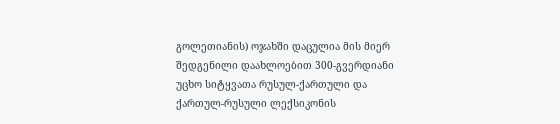გოლეთიანის) ოჯახში დაცულია მის მიერ შედგენილი დაახლოებით 300-გვერდიანი უცხო სიტყვათა რუსულ-ქართული და ქართულ-რუსული ლექსიკონის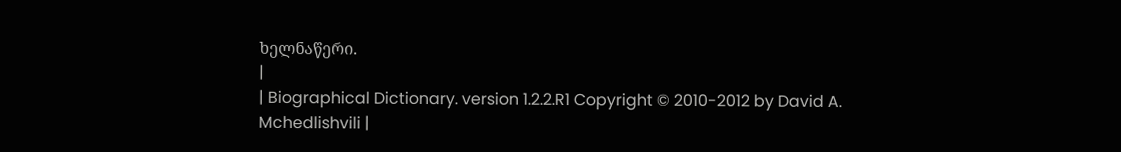ხელნაწერი.
|
| Biographical Dictionary. version 1.2.2.R1 Copyright © 2010-2012 by David A. Mchedlishvili |